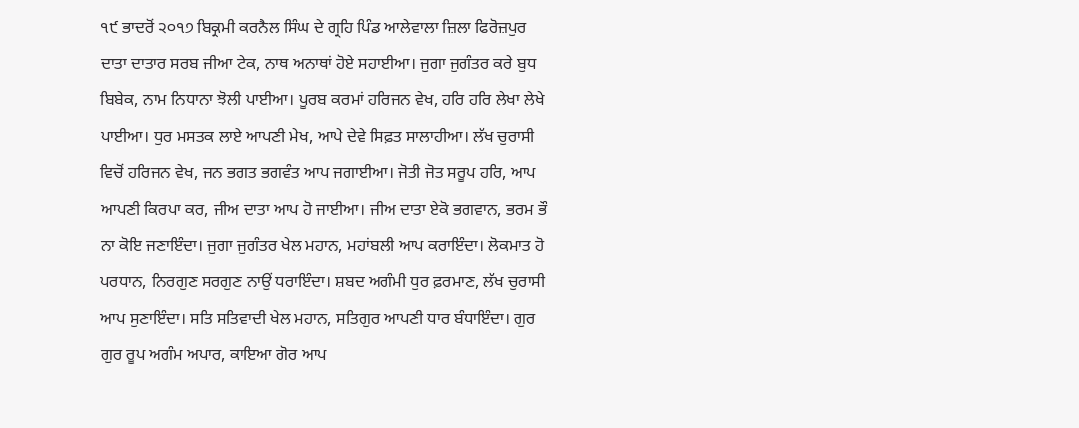੧੯ ਭਾਦਰੋਂ ੨੦੧੭ ਬਿਕ੍ਰਮੀ ਕਰਨੈਲ ਸਿੰਘ ਦੇ ਗ੍ਰਹਿ ਪਿੰਡ ਆਲੇਵਾਲਾ ਜ਼ਿਲਾ ਫਿਰੋਜ਼ਪੁਰ
ਦਾਤਾ ਦਾਤਾਰ ਸਰਬ ਜੀਆ ਟੇਕ, ਨਾਥ ਅਨਾਥਾਂ ਹੋਏ ਸਹਾਈਆ। ਜੁਗਾ ਜੁਗੰਤਰ ਕਰੇ ਬੁਧ ਬਿਬੇਕ, ਨਾਮ ਨਿਧਾਨਾ ਝੋਲੀ ਪਾਈਆ। ਪੂਰਬ ਕਰਮਾਂ ਹਰਿਜਨ ਵੇਖ, ਹਰਿ ਹਰਿ ਲੇਖਾ ਲੇਖੇ ਪਾਈਆ। ਧੁਰ ਮਸਤਕ ਲਾਏ ਆਪਣੀ ਮੇਖ, ਆਪੇ ਦੇਵੇ ਸਿਫ਼ਤ ਸਾਲਾਹੀਆ। ਲੱਖ ਚੁਰਾਸੀ ਵਿਚੋਂ ਹਰਿਜਨ ਵੇਖ, ਜਨ ਭਗਤ ਭਗਵੰਤ ਆਪ ਜਗਾਈਆ। ਜੋਤੀ ਜੋਤ ਸਰੂਪ ਹਰਿ, ਆਪ ਆਪਣੀ ਕਿਰਪਾ ਕਰ, ਜੀਅ ਦਾਤਾ ਆਪ ਹੋ ਜਾਈਆ। ਜੀਅ ਦਾਤਾ ਏਕੋ ਭਗਵਾਨ, ਭਰਮ ਭੌ ਨਾ ਕੋਇ ਜਣਾਇੰਦਾ। ਜੁਗਾ ਜੁਗੰਤਰ ਖੇਲ ਮਹਾਨ, ਮਹਾਂਬਲੀ ਆਪ ਕਰਾਇੰਦਾ। ਲੋਕਮਾਤ ਹੋ ਪਰਧਾਨ, ਨਿਰਗੁਣ ਸਰਗੁਣ ਨਾਉਂ ਧਰਾਇੰਦਾ। ਸ਼ਬਦ ਅਗੰਮੀ ਧੁਰ ਫ਼ਰਮਾਣ, ਲੱਖ ਚੁਰਾਸੀ ਆਪ ਸੁਣਾਇੰਦਾ। ਸਤਿ ਸਤਿਵਾਦੀ ਖੇਲ ਮਹਾਨ, ਸਤਿਗੁਰ ਆਪਣੀ ਧਾਰ ਬੰਧਾਇੰਦਾ। ਗੁਰ ਗੁਰ ਰੂਪ ਅਗੰਮ ਅਪਾਰ, ਕਾਇਆ ਗੋਰ ਆਪ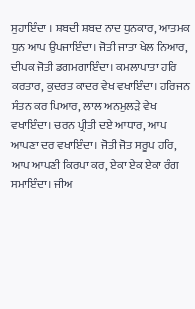ਸੁਹਾਇੰਦਾ । ਸ਼ਬਦੀ ਸ਼ਬਦ ਨਾਦ ਧੁਨਕਾਰ, ਆਤਮਕ ਧੁਨ ਆਪ ਉਪਜਾਇੰਦਾ। ਜੋਤੀ ਜਾਤਾ ਖੇਲ ਨਿਆਰ, ਦੀਪਕ ਜੋਤੀ ਡਗਮਗਾਇੰਦਾ। ਕਮਲਾਪਾਤਾ ਹਰਿ ਕਰਤਾਰ, ਕੁਦਰਤ ਕਾਦਰ ਵੇਖ ਵਖਾਇੰਦਾ। ਹਰਿਜਨ ਸੰਤਨ ਕਰ ਪਿਆਰ, ਲਾਲ ਅਨਮੁਲੜੇ ਵੇਖ ਵਖਾਇੰਦਾ। ਚਰਨ ਪ੍ਰੀਤੀ ਦਏ ਆਧਾਰ, ਆਪ ਆਪਣਾ ਦਰ ਵਖਾਇੰਦਾ। ਜੋਤੀ ਜੋਤ ਸਰੂਪ ਹਰਿ, ਆਪ ਆਪਣੀ ਕਿਰਪਾ ਕਰ, ਏਕਾ ਏਕ ਏਕਾ ਰੰਗ ਸਮਾਇੰਦਾ। ਜੀਅ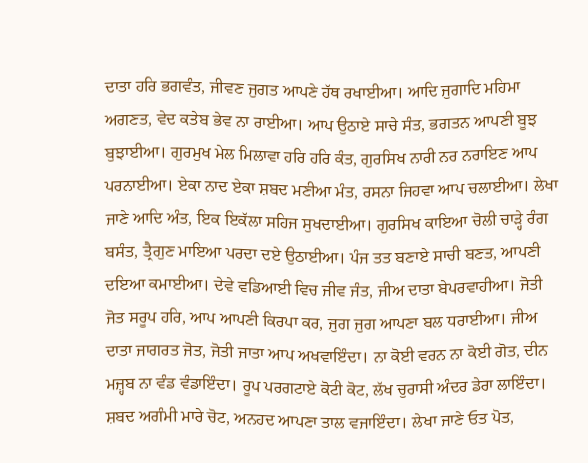ਦਾਤਾ ਹਰਿ ਭਗਵੰਤ, ਜੀਵਣ ਜੁਗਤ ਆਪਣੇ ਹੱਥ ਰਖਾਈਆ। ਆਦਿ ਜੁਗਾਦਿ ਮਹਿਮਾ ਅਗਣਤ, ਵੇਦ ਕਤੇਬ ਭੇਵ ਨਾ ਰਾਈਆ। ਆਪ ਉਠਾਏ ਸਾਚੇ ਸੰਤ, ਭਗਤਨ ਆਪਣੀ ਬੂਝ ਬੁਝਾਈਆ। ਗੁਰਮੁਖ ਮੇਲ ਮਿਲਾਵਾ ਹਰਿ ਹਰਿ ਕੰਤ, ਗੁਰਸਿਖ ਨਾਰੀ ਨਰ ਨਰਾਇਣ ਆਪ ਪਰਨਾਈਆ। ਏਕਾ ਨਾਦ ਏਕਾ ਸ਼ਬਦ ਮਣੀਆ ਮੰਤ, ਰਸਨਾ ਜਿਹਵਾ ਆਪ ਚਲਾਈਆ। ਲੇਖਾ ਜਾਣੇ ਆਦਿ ਅੰਤ, ਇਕ ਇਕੱਲਾ ਸਹਿਜ ਸੁਖਦਾਈਆ। ਗੁਰਸਿਖ ਕਾਇਆ ਚੋਲੀ ਚਾੜ੍ਹੇ ਰੰਗ ਬਸੰਤ, ਤ੍ਰੈਗੁਣ ਮਾਇਆ ਪਰਦਾ ਦਏ ਉਠਾਈਆ। ਪੰਜ ਤਤ ਬਣਾਏ ਸਾਚੀ ਬਣਤ, ਆਪਣੀ ਦਇਆ ਕਮਾਈਆ। ਦੇਵੇ ਵਡਿਆਈ ਵਿਚ ਜੀਵ ਜੰਤ, ਜੀਅ ਦਾਤਾ ਬੇਪਰਵਾਹੀਆ। ਜੋਤੀ ਜੋਤ ਸਰੂਪ ਹਰਿ, ਆਪ ਆਪਣੀ ਕਿਰਪਾ ਕਰ, ਜੁਗ ਜੁਗ ਆਪਣਾ ਬਲ ਧਰਾਈਆ। ਜੀਅ ਦਾਤਾ ਜਾਗਰਤ ਜੋਤ, ਜੋਤੀ ਜਾਤਾ ਆਪ ਅਖਵਾਇੰਦਾ। ਨਾ ਕੋਈ ਵਰਨ ਨਾ ਕੋਈ ਗੋਤ, ਦੀਨ ਮਜ਼੍ਹਬ ਨਾ ਵੰਡ ਵੰਡਾਇੰਦਾ। ਰੂਪ ਪਰਗਟਾਏ ਕੋਟੀ ਕੋਟ, ਲੱਖ ਚੁਰਾਸੀ ਅੰਦਰ ਡੇਰਾ ਲਾਇੰਦਾ। ਸ਼ਬਦ ਅਗੰਮੀ ਮਾਰੇ ਚੋਟ, ਅਨਹਦ ਆਪਣਾ ਤਾਲ ਵਜਾਇੰਦਾ। ਲੇਖਾ ਜਾਣੇ ਓਤ ਪੋਤ,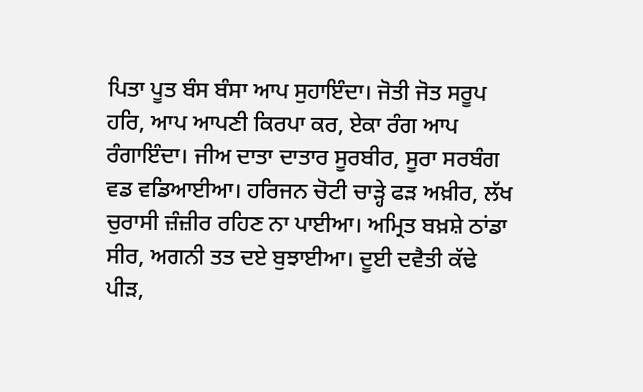ਪਿਤਾ ਪੂਤ ਬੰਸ ਬੰਸਾ ਆਪ ਸੁਹਾਇੰਦਾ। ਜੋਤੀ ਜੋਤ ਸਰੂਪ ਹਰਿ, ਆਪ ਆਪਣੀ ਕਿਰਪਾ ਕਰ, ਏਕਾ ਰੰਗ ਆਪ ਰੰਗਾਇੰਦਾ। ਜੀਅ ਦਾਤਾ ਦਾਤਾਰ ਸੂਰਬੀਰ, ਸੂਰਾ ਸਰਬੰਗ ਵਡ ਵਡਿਆਈਆ। ਹਰਿਜਨ ਚੋਟੀ ਚਾੜ੍ਹੇ ਫੜ ਅਖ਼ੀਰ, ਲੱਖ ਚੁਰਾਸੀ ਜ਼ੰਜ਼ੀਰ ਰਹਿਣ ਨਾ ਪਾਈਆ। ਅਮ੍ਰਿਤ ਬਖ਼ਸ਼ੇ ਠਾਂਡਾ ਸੀਰ, ਅਗਨੀ ਤਤ ਦਏ ਬੁਝਾਈਆ। ਦੂਈ ਦਵੈਤੀ ਕੱਢੇ ਪੀੜ,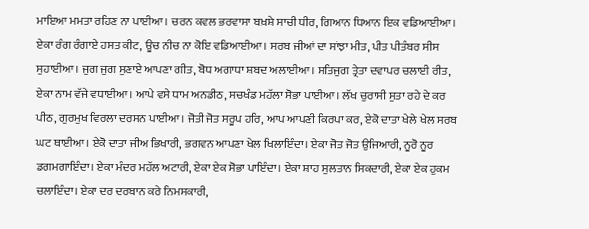ਮਾਇਆ ਮਮਤਾ ਰਹਿਣ ਨਾ ਪਾਈਆ। ਚਰਨ ਕਵਲ ਭਰਵਾਸਾ ਬਖ਼ਸ਼ੇ ਸਾਚੀ ਧੀਰ, ਗਿਆਨ ਧਿਆਨ ਇਕ ਵਡਿਆਈਆ। ਏਕਾ ਰੰਗ ਰੰਗਾਏ ਹਸਤ ਕੀਟ, ਊਚ ਨੀਚ ਨਾ ਕੋਇ ਵਡਿਆਈਆ। ਸਰਬ ਜੀਆਂ ਦਾ ਸਾਂਝਾ ਮੀਤ, ਪੀਤ ਪੀਤੰਬਰ ਸੀਸ ਸੁਹਾਈਆ। ਜੁਗ ਜੁਗ ਸੁਣਾਏ ਆਪਣਾ ਗੀਤ, ਬੋਧ ਅਗਾਧਾ ਸ਼ਬਦ ਅਲਾਈਆ। ਸਤਿਜੁਗ ਤ੍ਰੇਤਾ ਦਵਾਪਰ ਚਲਾਈ ਰੀਤ, ਏਕਾ ਨਾਮ ਵੱਜੇ ਵਧਾਈਆ। ਆਪੇ ਵਸੇ ਧਾਮ ਅਨਡੀਠ, ਸਚਖੰਡ ਮਹੱਲਾ ਸੋਭਾ ਪਾਈਆ। ਲੱਖ ਚੁਰਾਸੀ ਸੁਤਾ ਰਹੇ ਦੇ ਕਰ ਪੀਠ, ਗੁਰਮੁਖ ਵਿਰਲਾ ਦਰਸਨ ਪਾਈਆ। ਜੋਤੀ ਜੋਤ ਸਰੂਪ ਹਰਿ, ਆਪ ਆਪਣੀ ਕਿਰਪਾ ਕਰ, ਏਕੋ ਦਾਤਾ ਖੇਲੇ ਖੇਲ ਸਰਬ ਘਟ ਥਾਈਆ। ਏਕੋ ਦਾਤਾ ਜੀਅ ਭਿਖਾਰੀ, ਭਗਵਨ ਆਪਣਾ ਖੇਲ ਖਿਲਾਇੰਦਾ। ਏਕਾ ਜੋਤ ਜੋਤ ਉਜਿਆਰੀ, ਨੂਰੋ ਨੂਰ ਡਗਮਗਾਇੰਦਾ। ਏਕਾ ਮੰਦਰ ਮਹੱਲ ਅਟਾਰੀ, ਏਕਾ ਏਕ ਸੋਭਾ ਪਾਇੰਦਾ। ਏਕਾ ਸ਼ਾਹ ਸੁਲਤਾਨ ਸਿਕਦਾਰੀ, ਏਕਾ ਏਕ ਹੁਕਮ ਚਲਾਇੰਦਾ। ਏਕਾ ਦਰ ਦਰਬਾਨ ਕਰੇ ਨਿਮਸਕਾਰੀ,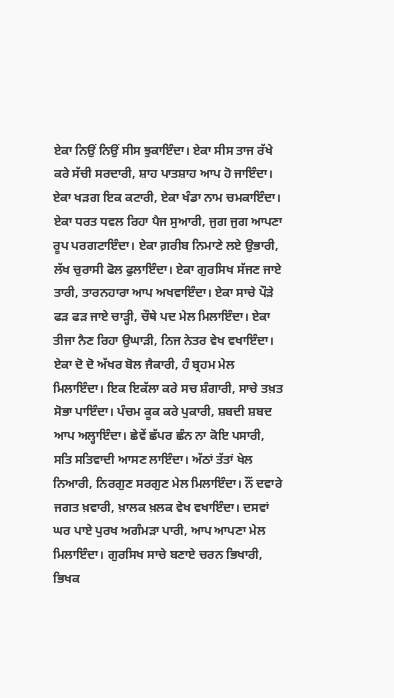ਏਕਾ ਨਿਉਂ ਨਿਉਂ ਸੀਸ ਝੁਕਾਇੰਦਾ। ਏਕਾ ਸੀਸ ਤਾਜ ਰੱਖੇ ਕਰੇ ਸੱਚੀ ਸਰਦਾਰੀ, ਸ਼ਾਹ ਪਾਤਸ਼ਾਹ ਆਪ ਹੋ ਜਾਇੰਦਾ। ਏਕਾ ਖੜਗ ਇਕ ਕਟਾਰੀ, ਏਕਾ ਖੰਡਾ ਨਾਮ ਚਮਕਾਇੰਦਾ। ਏਕਾ ਧਰਤ ਧਵਲ ਰਿਹਾ ਪੈਜ ਸੁਆਰੀ, ਜੁਗ ਜੁਗ ਆਪਣਾ ਰੂਪ ਪਰਗਟਾਇੰਦਾ। ਏਕਾ ਗ਼ਰੀਬ ਨਿਮਾਣੇ ਲਏ ਉਭਾਰੀ, ਲੱਖ ਚੁਰਾਸੀ ਫੋਲ ਫੁਲਾਇੰਦਾ। ਏਕਾ ਗੁਰਸਿਖ ਸੱਜਣ ਜਾਏ ਤਾਰੀ, ਤਾਰਨਹਾਰਾ ਆਪ ਅਖਵਾਇੰਦਾ। ਏਕਾ ਸਾਚੇ ਪੌੜੇ ਫੜ ਫੜ ਜਾਏ ਚਾੜ੍ਹੀ, ਚੌਥੇ ਪਦ ਮੇਲ ਮਿਲਾਇੰਦਾ। ਏਕਾ ਤੀਜਾ ਨੈਣ ਰਿਹਾ ਉਘਾੜੀ, ਨਿਜ ਨੇਤਰ ਵੇਖ ਵਖਾਇੰਦਾ। ਏਕਾ ਦੋ ਦੋ ਅੱਖਰ ਬੋਲ ਜੈਕਾਰੀ, ਹੰ ਬ੍ਰਹਮ ਮੇਲ ਮਿਲਾਇੰਦਾ। ਇਕ ਇਕੱਲਾ ਕਰੇ ਸਚ ਸ਼ੰਗਾਰੀ, ਸਾਚੇ ਤਖ਼ਤ ਸੋਭਾ ਪਾਇੰਦਾ। ਪੰਚਮ ਕੂਕ ਕਰੇ ਪੁਕਾਰੀ, ਸ਼ਬਦੀ ਸ਼ਬਦ ਆਪ ਅਲ੍ਹਾਇੰਦਾ। ਛੇਵੇਂ ਛੱਪਰ ਛੰਨ ਨਾ ਕੋਇ ਪਸਾਰੀ, ਸਤਿ ਸਤਿਵਾਦੀ ਆਸਣ ਲਾਇੰਦਾ। ਅੱਠਾਂ ਤੱਤਾਂ ਖੇਲ ਨਿਆਰੀ, ਨਿਰਗੁਣ ਸਰਗੁਣ ਮੇਲ ਮਿਲਾਇੰਦਾ। ਨੌਂ ਦਵਾਰੇ ਜਗਤ ਖ਼ਵਾਰੀ, ਖ਼ਾਲਕ ਖ਼ਲਕ ਵੇਖ ਵਖਾਇੰਦਾ। ਦਸਵਾਂ ਘਰ ਪਾਏ ਪੁਰਖ ਅਗੰਮੜਾ ਪਾਰੀ, ਆਪ ਆਪਣਾ ਮੇਲ ਮਿਲਾਇੰਦਾ। ਗੁਰਸਿਖ ਸਾਚੇ ਬਣਾਏ ਚਰਨ ਭਿਖਾਰੀ, ਭਿਖਕ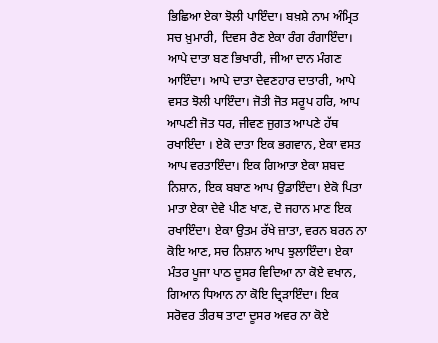ਭਿਛਿਆ ਏਕਾ ਝੋਲੀ ਪਾਇੰਦਾ। ਬਖ਼ਸ਼ੇ ਨਾਮ ਅੰਮ੍ਰਿਤ ਸਚ ਖ਼ੁਮਾਰੀ, ਦਿਵਸ ਰੈਣ ਏਕਾ ਰੰਗ ਰੰਗਾਇੰਦਾ। ਆਪੇ ਦਾਤਾ ਬਣ ਭਿਖਾਰੀ, ਜੀਆ ਦਾਨ ਮੰਗਣ ਆਇੰਦਾ। ਆਪੇ ਦਾਤਾ ਦੇਵਣਹਾਰ ਦਾਤਾਰੀ, ਆਪੇ ਵਸਤ ਝੋਲੀ ਪਾਇੰਦਾ। ਜੋਤੀ ਜੋਤ ਸਰੂਪ ਹਰਿ, ਆਪ ਆਪਣੀ ਜੋਤ ਧਰ, ਜੀਵਣ ਜੁਗਤ ਆਪਣੇ ਹੱਥ ਰਖਾਇੰਦਾ । ਏਕੋ ਦਾਤਾ ਇਕ ਭਗਵਾਨ, ਏਕਾ ਵਸਤ ਆਪ ਵਰਤਾਇੰਦਾ। ਇਕ ਗਿਆਤਾ ਏਕਾ ਸ਼ਬਦ ਨਿਸ਼ਾਨ, ਇਕ ਬਬਾਣ ਆਪ ਉਡਾਇੰਦਾ। ਏਕੋ ਪਿਤਾ ਮਾਤਾ ਏਕਾ ਦੇਵੇ ਪੀਣ ਖਾਣ, ਦੋ ਜਹਾਨ ਮਾਣ ਇਕ ਰਖਾਇੰਦਾ। ਏਕਾ ਉਤਮ ਰੱਖੇ ਜ਼ਾਤਾ, ਵਰਨ ਬਰਨ ਨਾ ਕੋਇ ਆਣ, ਸਚ ਨਿਸ਼ਾਨ ਆਪ ਝੁਲਾਇੰਦਾ। ਏਕਾ ਮੰਤਰ ਪੂਜਾ ਪਾਠ ਦੂਸਰ ਵਿਦਿਆ ਨਾ ਕੋਏ ਵਖਾਨ, ਗਿਆਨ ਧਿਆਨ ਨਾ ਕੋਇ ਦ੍ਰਿੜਾਇੰਦਾ। ਇਕ ਸਰੋਵਰ ਤੀਰਥ ਤਾਟਾ ਦੂਸਰ ਅਵਰ ਨਾ ਕੋਏ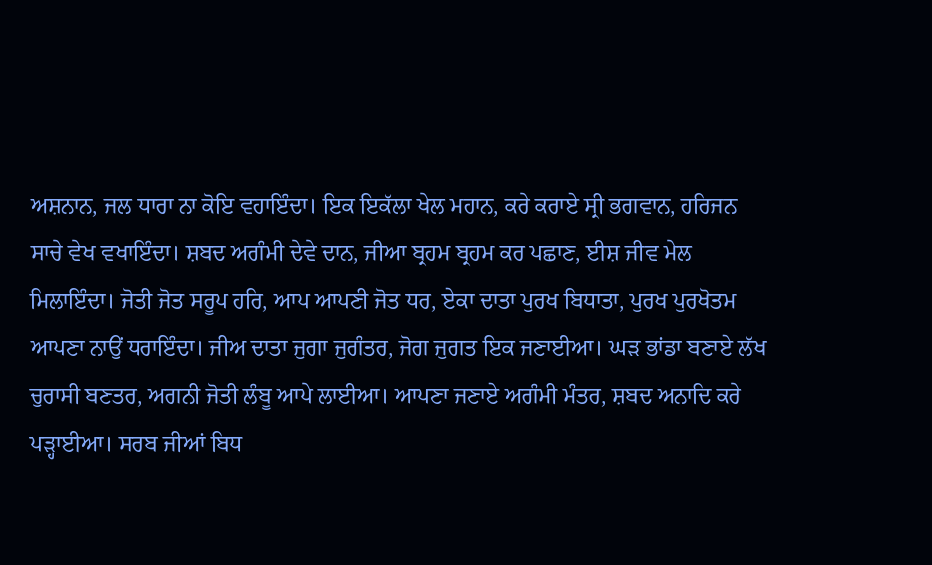ਅਸ਼ਨਾਨ, ਜਲ ਧਾਰਾ ਨਾ ਕੋਇ ਵਹਾਇੰਦਾ। ਇਕ ਇਕੱਲਾ ਖੇਲ ਮਹਾਨ, ਕਰੇ ਕਰਾਏ ਸ੍ਰੀ ਭਗਵਾਨ, ਹਰਿਜਨ ਸਾਚੇ ਵੇਖ ਵਖਾਇੰਦਾ। ਸ਼ਬਦ ਅਗੰਮੀ ਦੇਵੇ ਦਾਨ, ਜੀਆ ਬ੍ਰਹਮ ਬ੍ਰਹਮ ਕਰ ਪਛਾਣ, ਈਸ਼ ਜੀਵ ਮੇਲ ਮਿਲਾਇੰਦਾ। ਜੋਤੀ ਜੋਤ ਸਰੂਪ ਹਰਿ, ਆਪ ਆਪਣੀ ਜੋਤ ਧਰ, ਏਕਾ ਦਾਤਾ ਪੁਰਖ ਬਿਧਾਤਾ, ਪੁਰਖ ਪੁਰਖੋਤਮ ਆਪਣਾ ਨਾਉਂ ਧਰਾਇੰਦਾ। ਜੀਅ ਦਾਤਾ ਜੁਗਾ ਜੁਗੰਤਰ, ਜੋਗ ਜੁਗਤ ਇਕ ਜਣਾਈਆ। ਘੜ ਭਾਂਡਾ ਬਣਾਏ ਲੱਖ ਚੁਰਾਸੀ ਬਣਤਰ, ਅਗਨੀ ਜੋਤੀ ਲੰਬੂ ਆਪੇ ਲਾਈਆ। ਆਪਣਾ ਜਣਾਏ ਅਗੰਮੀ ਮੰਤਰ, ਸ਼ਬਦ ਅਨਾਦਿ ਕਰੇ ਪੜ੍ਹਾਈਆ। ਸਰਬ ਜੀਆਂ ਬਿਧ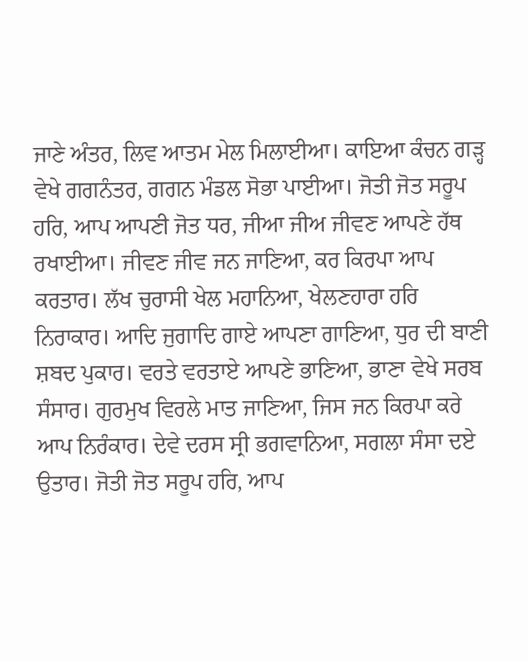ਜਾਣੇ ਅੰਤਰ, ਲਿਵ ਆਤਮ ਮੇਲ ਮਿਲਾਈਆ। ਕਾਇਆ ਕੰਚਨ ਗੜ੍ਹ ਵੇਖੇ ਗਗਨੰਤਰ, ਗਗਨ ਮੰਡਲ ਸੋਭਾ ਪਾਈਆ। ਜੋਤੀ ਜੋਤ ਸਰੂਪ ਹਰਿ, ਆਪ ਆਪਣੀ ਜੋਤ ਧਰ, ਜੀਆ ਜੀਅ ਜੀਵਣ ਆਪਣੇ ਹੱਥ ਰਖਾਈਆ। ਜੀਵਣ ਜੀਵ ਜਨ ਜਾਣਿਆ, ਕਰ ਕਿਰਪਾ ਆਪ ਕਰਤਾਰ। ਲੱਖ ਚੁਰਾਸੀ ਖੇਲ ਮਹਾਨਿਆ, ਖੇਲਣਹਾਰਾ ਹਰਿ ਨਿਰਾਕਾਰ। ਆਦਿ ਜੁਗਾਦਿ ਗਾਏ ਆਪਣਾ ਗਾਣਿਆ, ਧੁਰ ਦੀ ਬਾਣੀ ਸ਼ਬਦ ਪੁਕਾਰ। ਵਰਤੇ ਵਰਤਾਏ ਆਪਣੇ ਭਾਣਿਆ, ਭਾਣਾ ਵੇਖੇ ਸਰਬ ਸੰਸਾਰ। ਗੁਰਮੁਖ ਵਿਰਲੇ ਮਾਤ ਜਾਣਿਆ, ਜਿਸ ਜਨ ਕਿਰਪਾ ਕਰੇ ਆਪ ਨਿਰੰਕਾਰ। ਦੇਵੇ ਦਰਸ ਸ੍ਰੀ ਭਗਵਾਨਿਆ, ਸਗਲਾ ਸੰਸਾ ਦਏ ਉਤਾਰ। ਜੋਤੀ ਜੋਤ ਸਰੂਪ ਹਰਿ, ਆਪ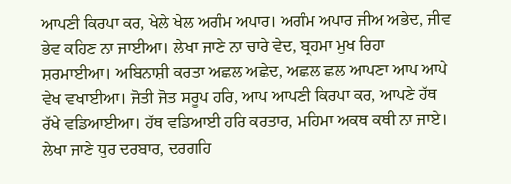ਆਪਣੀ ਕਿਰਪਾ ਕਰ, ਖੇਲੇ ਖੇਲ ਅਗੰਮ ਅਪਾਰ। ਅਗੰਮ ਅਪਾਰ ਜੀਅ ਅਭੇਦ, ਜੀਵ ਭੇਵ ਕਹਿਣ ਨਾ ਜਾਈਆ। ਲੇਖਾ ਜਾਣੇ ਨਾ ਚਾਰੇ ਵੇਦ, ਬ੍ਰਹਮਾ ਮੁਖ ਰਿਹਾ ਸ਼ਰਮਾਈਆ। ਅਬਿਨਾਸ਼ੀ ਕਰਤਾ ਅਛਲ ਅਛੇਦ, ਅਛਲ ਛਲ ਆਪਣਾ ਆਪ ਆਪੇ ਵੇਖ ਵਖਾਈਆ। ਜੋਤੀ ਜੋਤ ਸਰੂਪ ਹਰਿ, ਆਪ ਆਪਣੀ ਕਿਰਪਾ ਕਰ, ਆਪਣੇ ਹੱਥ ਰੱਖੇ ਵਡਿਆਈਆ। ਹੱਥ ਵਡਿਆਈ ਹਰਿ ਕਰਤਾਰ, ਮਹਿਮਾ ਅਕਥ ਕਥੀ ਨਾ ਜਾਏ। ਲੇਖਾ ਜਾਣੇ ਧੁਰ ਦਰਬਾਰ, ਦਰਗਹਿ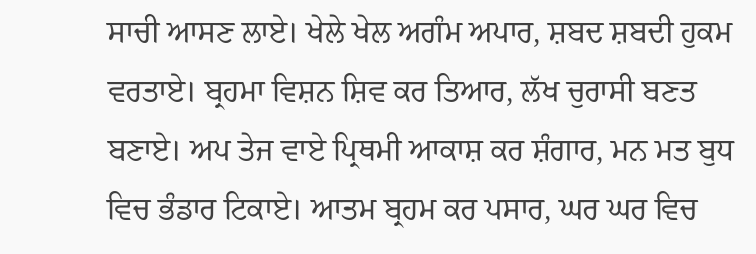ਸਾਚੀ ਆਸਣ ਲਾਏ। ਖੇਲੇ ਖੇਲ ਅਗੰਮ ਅਪਾਰ, ਸ਼ਬਦ ਸ਼ਬਦੀ ਹੁਕਮ ਵਰਤਾਏ। ਬ੍ਰਹਮਾ ਵਿਸ਼ਨ ਸ਼ਿਵ ਕਰ ਤਿਆਰ, ਲੱਖ ਚੁਰਾਸੀ ਬਣਤ ਬਣਾਏ। ਅਪ ਤੇਜ ਵਾਏ ਪ੍ਰਿਥਮੀ ਆਕਾਸ਼ ਕਰ ਸ਼ੰਗਾਰ, ਮਨ ਮਤ ਬੁਧ ਵਿਚ ਭੰਡਾਰ ਟਿਕਾਏ। ਆਤਮ ਬ੍ਰਹਮ ਕਰ ਪਸਾਰ, ਘਰ ਘਰ ਵਿਚ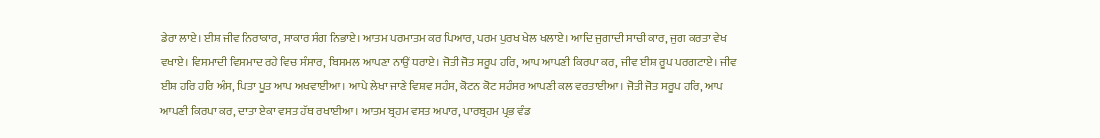ਡੇਰਾ ਲਾਏ। ਈਸ਼ ਜੀਵ ਨਿਰਾਕਾਰ, ਸਾਕਾਰ ਸੰਗ ਨਿਭਾਏ। ਆਤਮ ਪਰਮਾਤਮ ਕਰ ਪਿਆਰ, ਪਰਮ ਪੁਰਖ ਖੇਲ ਖਲਾਏ। ਆਦਿ ਜੁਗਾਦੀ ਸਾਚੀ ਕਾਰ, ਜੁਗ ਕਰਤਾ ਵੇਖ ਵਖਾਏ। ਵਿਸਮਾਦੀ ਵਿਸਮਾਦ ਰਹੇ ਵਿਚ ਸੰਸਾਰ, ਬਿਸਮਲ ਆਪਣਾ ਨਾਉਂ ਧਰਾਏ। ਜੋਤੀ ਜੋਤ ਸਰੂਪ ਹਰਿ, ਆਪ ਆਪਣੀ ਕਿਰਪਾ ਕਰ, ਜੀਵ ਈਸ਼ ਰੂਪ ਪਰਗਟਾਏ। ਜੀਵ ਈਸ਼ ਹਰਿ ਹਰਿ ਅੰਸ, ਪਿਤਾ ਪੂਤ ਆਪ ਅਖਵਾਈਆ। ਆਪੇ ਲੇਖਾ ਜਾਣੇ ਵਿਸ਼ਵ ਸਹੰਸ, ਕੋਟਨ ਕੋਟ ਸਹੰਸਰ ਆਪਣੀ ਕਲ ਵਰਤਾਈਆ। ਜੋਤੀ ਜੋਤ ਸਰੂਪ ਹਰਿ, ਆਪ ਆਪਣੀ ਕਿਰਪਾ ਕਰ, ਦਾਤਾ ਏਕਾ ਵਸਤ ਹੱਥ ਰਖਾਈਆ। ਆਤਮ ਬ੍ਰਹਮ ਵਸਤ ਅਪਾਰ, ਪਾਰਬ੍ਰਹਮ ਪ੍ਰਭ ਵੰਡ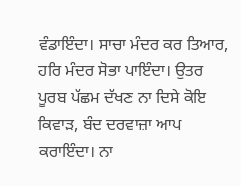ਵੰਡਾਇੰਦਾ। ਸਾਚਾ ਮੰਦਰ ਕਰ ਤਿਆਰ, ਹਰਿ ਮੰਦਰ ਸੋਭਾ ਪਾਇੰਦਾ। ਉਤਰ ਪੂਰਬ ਪੱਛਮ ਦੱਖਣ ਨਾ ਦਿਸੇ ਕੋਇ ਕਿਵਾੜ, ਬੰਦ ਦਰਵਾਜ਼ਾ ਆਪ ਕਰਾਇੰਦਾ। ਨਾ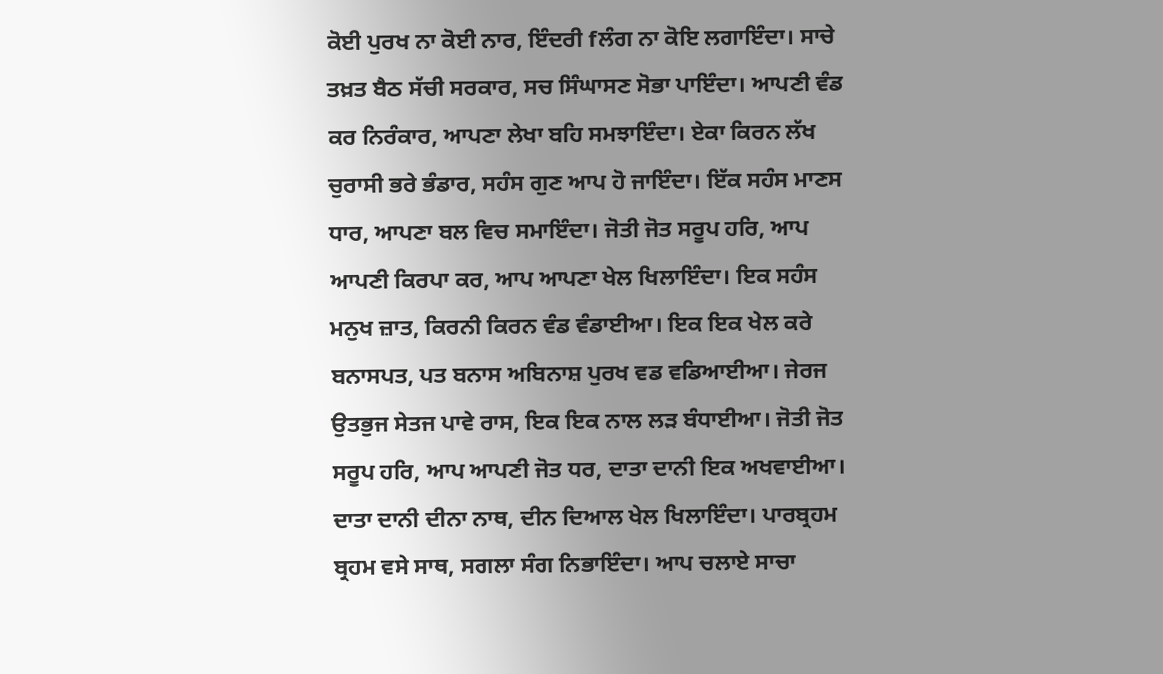ਕੋਈ ਪੁਰਖ ਨਾ ਕੋਈ ਨਾਰ, ਇੰਦਰੀ fਲੰਗ ਨਾ ਕੋਇ ਲਗਾਇੰਦਾ। ਸਾਚੇ ਤਖ਼ਤ ਬੈਠ ਸੱਚੀ ਸਰਕਾਰ, ਸਚ ਸਿੰਘਾਸਣ ਸੋਭਾ ਪਾਇੰਦਾ। ਆਪਣੀ ਵੰਡ ਕਰ ਨਿਰੰਕਾਰ, ਆਪਣਾ ਲੇਖਾ ਬਹਿ ਸਮਝਾਇੰਦਾ। ਏਕਾ ਕਿਰਨ ਲੱਖ ਚੁਰਾਸੀ ਭਰੇ ਭੰਡਾਰ, ਸਹੰਸ ਗੁਣ ਆਪ ਹੋ ਜਾਇੰਦਾ। ਇੱਕ ਸਹੰਸ ਮਾਣਸ ਧਾਰ, ਆਪਣਾ ਬਲ ਵਿਚ ਸਮਾਇੰਦਾ। ਜੋਤੀ ਜੋਤ ਸਰੂਪ ਹਰਿ, ਆਪ ਆਪਣੀ ਕਿਰਪਾ ਕਰ, ਆਪ ਆਪਣਾ ਖੇਲ ਖਿਲਾਇੰਦਾ। ਇਕ ਸਹੰਸ ਮਨੁਖ ਜ਼ਾਤ, ਕਿਰਨੀ ਕਿਰਨ ਵੰਡ ਵੰਡਾਈਆ। ਇਕ ਇਕ ਖੇਲ ਕਰੇ ਬਨਾਸਪਤ, ਪਤ ਬਨਾਸ ਅਬਿਨਾਸ਼ ਪੁਰਖ ਵਡ ਵਡਿਆਈਆ। ਜੇਰਜ ਉਤਭੁਜ ਸੇਤਜ ਪਾਵੇ ਰਾਸ, ਇਕ ਇਕ ਨਾਲ ਲੜ ਬੰਧਾਈਆ। ਜੋਤੀ ਜੋਤ ਸਰੂਪ ਹਰਿ, ਆਪ ਆਪਣੀ ਜੋਤ ਧਰ, ਦਾਤਾ ਦਾਨੀ ਇਕ ਅਖਵਾਈਆ। ਦਾਤਾ ਦਾਨੀ ਦੀਨਾ ਨਾਥ, ਦੀਨ ਦਿਆਲ ਖੇਲ ਖਿਲਾਇੰਦਾ। ਪਾਰਬ੍ਰਹਮ ਬ੍ਰਹਮ ਵਸੇ ਸਾਥ, ਸਗਲਾ ਸੰਗ ਨਿਭਾਇੰਦਾ। ਆਪ ਚਲਾਏ ਸਾਚਾ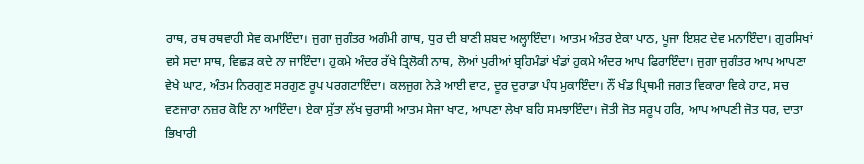ਰਾਥ, ਰਥ ਰਥਵਾਹੀ ਸੇਵ ਕਮਾਇੰਦਾ। ਜੁਗਾ ਜੁਗੰਤਰ ਅਗੰਮੀ ਗਾਥ, ਧੁਰ ਦੀ ਬਾਣੀ ਸ਼ਬਦ ਅਲ੍ਹਾਇੰਦਾ। ਆਤਮ ਅੰਤਰ ਏਕਾ ਪਾਠ, ਪੂਜਾ ਇਸ਼ਟ ਦੇਵ ਮਨਾਇੰਦਾ। ਗੁਰਸਿਖਾਂ ਵਸੇ ਸਦਾ ਸਾਥ, ਵਿਛੜ ਕਦੇ ਨਾ ਜਾਇੰਦਾ। ਹੁਕਮੇ ਅੰਦਰ ਰੱਖੇ ਤ੍ਰਿਲੋਕੀ ਨਾਥ, ਲੋਆਂ ਪੁਰੀਆਂ ਬ੍ਰਹਿਮੰਡਾਂ ਖੰਡਾਂ ਹੁਕਮੇ ਅੰਦਰ ਆਪ ਫਿਰਾਇੰਦਾ। ਜੁਗਾ ਜੁਗੰਤਰ ਆਪ ਆਪਣਾ ਵੇਖੇ ਘਾਟ, ਅੰਤਮ ਨਿਰਗੁਣ ਸਰਗੁਣ ਰੂਪ ਪਰਗਟਾਇੰਦਾ। ਕਲਜੁਗ ਨੇੜੇ ਆਈ ਵਾਟ, ਦੂਰ ਦੁਰਾਡਾ ਪੰਧ ਮੁਕਾਇੰਦਾ। ਨੌਂ ਖੰਡ ਪ੍ਰਿਥਮੀ ਜਗਤ ਵਿਕਾਰਾ ਵਿਕੇ ਹਾਟ, ਸਚ ਵਣਜਾਰਾ ਨਜ਼ਰ ਕੋਇ ਨਾ ਆਇੰਦਾ। ਏਕਾ ਸੁੱਤਾ ਲੱਖ ਚੁਰਾਸੀ ਆਤਮ ਸੇਜਾ ਖਾਟ, ਆਪਣਾ ਲੇਖਾ ਬਹਿ ਸਮਝਾਇੰਦਾ। ਜੋਤੀ ਜੋਤ ਸਰੂਪ ਹਰਿ, ਆਪ ਆਪਣੀ ਜੋਤ ਧਰ, ਦਾਤਾ ਭਿਖਾਰੀ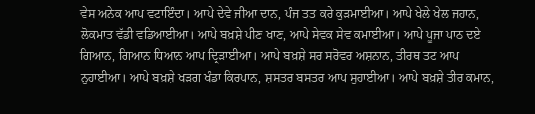ਵੇਸ ਅਨੇਕ ਆਪ ਵਟਾਇੰਦਾ। ਆਪੇ ਦੇਵੇ ਜੀਆ ਦਾਨ, ਪੰਜ ਤਤ ਕਰੇ ਕੁੜਮਾਈਆ। ਆਪੇ ਖੇਲੇ ਖੇਲ ਜਹਾਨ, ਲੋਕਮਾਤ ਵੱਡੀ ਵਡਿਆਈਆ। ਆਪੇ ਬਖ਼ਸ਼ੇ ਪੀਣ ਖਾਣ, ਆਪੇ ਸੇਵਕ ਸੇਵ ਕਮਾਈਆ। ਆਪੇ ਪੂਜਾ ਪਾਠ ਦਏ ਗਿਆਨ, ਗਿਆਨ ਧਿਆਨ ਆਪ ਦ੍ਰਿੜਾਈਆ। ਆਪੇ ਬਖ਼ਸ਼ੇ ਸਰ ਸਰੋਵਰ ਅਸ਼ਨਾਨ, ਤੀਰਥ ਤਟ ਆਪ ਨੁਹਾਈਆ। ਆਪੇ ਬਖ਼ਸ਼ੇ ਖੜਗ ਖੰਡਾ ਕਿਰਪਾਨ, ਸ਼ਸਤਰ ਬਸਤਰ ਆਪ ਸੁਹਾਈਆ। ਆਪੇ ਬਖ਼ਸ਼ੇ ਤੀਰ ਕਮਾਨ,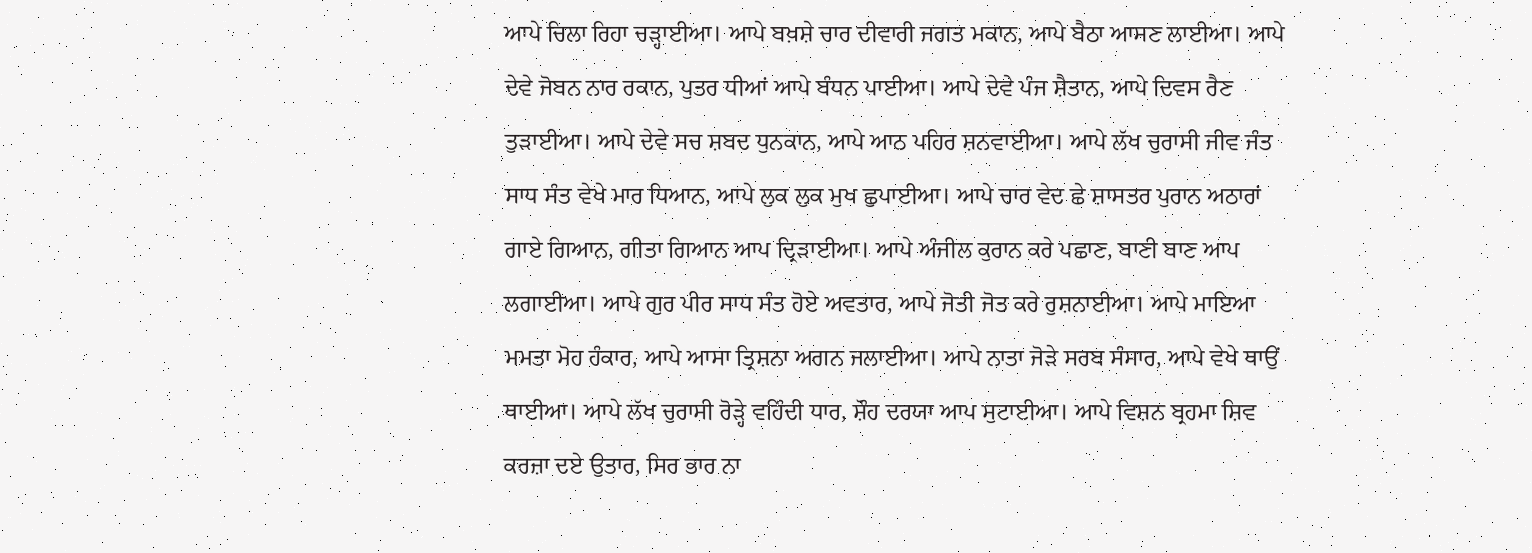ਆਪੇ ਚਿਲਾ ਰਿਹਾ ਚੜ੍ਹਾਈਆ। ਆਪੇ ਬਖ਼ਸ਼ੇ ਚਾਰ ਦੀਵਾਰੀ ਜਗਤ ਮਕਾਨ, ਆਪੇ ਬੈਠਾ ਆਸਣ ਲਾਈਆ। ਆਪੇ ਦੇਵੇ ਜੋਬਨ ਨਾਰ ਰਕਾਨ, ਪੁਤਰ ਧੀਆਂ ਆਪੇ ਬੰਧਨ ਪਾਈਆ। ਆਪੇ ਦੇਵੇ ਪੰਜ ਸ਼ੈਤਾਨ, ਆਪੇ ਦਿਵਸ ਰੈਣ ਤੁੜਾਈਆ। ਆਪੇ ਦੇਵੇ ਸਚ ਸ਼ਬਦ ਧੁਨਕਾਨ, ਆਪੇ ਆਠ ਪਹਿਰ ਸ਼ਨਵਾਈਆ। ਆਪੇ ਲੱਖ ਚੁਰਾਸੀ ਜੀਵ ਜੰਤ ਸਾਧ ਸੰਤ ਵੇਖੇ ਮਾਰ ਧਿਆਨ, ਆਪੇ ਲੁਕ ਲੁਕ ਮੁਖ ਛੁਪਾਈਆ। ਆਪੇ ਚਾਰ ਵੇਦ ਛੇ ਸ਼ਾਸਤਰ ਪੁਰਾਨ ਅਠਾਰਾਂ ਗਾਏ ਗਿਆਨ, ਗੀਤਾ ਗਿਆਨ ਆਪ ਦ੍ਰਿੜਾਈਆ। ਆਪੇ ਅੰਜੀਲ ਕੁਰਾਨ ਕਰੇ ਪਛਾਣ, ਬਾਣੀ ਬਾਣ ਆਪ ਲਗਾਈਆ। ਆਪੇ ਗੁਰ ਪੀਰ ਸਾਧ ਸੰਤ ਹੋਏ ਅਵਤਾਰ, ਆਪੇ ਜੋਤੀ ਜੋਤ ਕਰੇ ਰੁਸ਼ਨਾਈਆ। ਆਪੇ ਮਾਇਆ ਮਮਤਾ ਮੋਹ ਹੰਕਾਰ, ਆਪੇ ਆਸਾ ਤ੍ਰਿਸ਼ਨਾ ਅਗਨ ਜਲਾਈਆ। ਆਪੇ ਨਾਤਾ ਜੋੜੇ ਸਰਬ ਸੰਸਾਰ, ਆਪੇ ਵੇਖੇ ਥਾਉਂ ਥਾਈਆ। ਆਪੇ ਲੱਖ ਚੁਰਾਸੀ ਰੋੜ੍ਹੇ ਵਹਿੰਦੀ ਧਾਰ, ਸ਼ੌਹ ਦਰਯਾ ਆਪ ਸੁਟਾਈਆ। ਆਪੇ ਵਿਸ਼ਨ ਬ੍ਰਹਮਾ ਸ਼ਿਵ ਕਰਜ਼ਾ ਦਏ ਉਤਾਰ, ਸਿਰ ਭਾਰ ਨਾ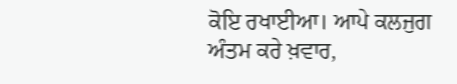ਕੋਇ ਰਖਾਈਆ। ਆਪੇ ਕਲਜੁਗ ਅੰਤਮ ਕਰੇ ਖ਼ਵਾਰ,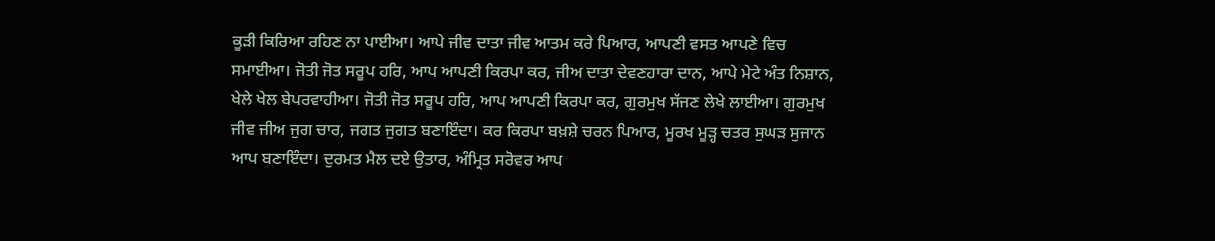ਕੂੜੀ ਕਿਰਿਆ ਰਹਿਣ ਨਾ ਪਾਈਆ। ਆਪੇ ਜੀਵ ਦਾਤਾ ਜੀਵ ਆਤਮ ਕਰੇ ਪਿਆਰ, ਆਪਣੀ ਵਸਤ ਆਪਣੇ ਵਿਚ ਸਮਾਈਆ। ਜੋਤੀ ਜੋਤ ਸਰੂਪ ਹਰਿ, ਆਪ ਆਪਣੀ ਕਿਰਪਾ ਕਰ, ਜੀਅ ਦਾਤਾ ਦੇਵਣਹਾਰਾ ਦਾਨ, ਆਪੇ ਮੇਟੇ ਅੰਤ ਨਿਸ਼ਾਨ, ਖੇਲੇ ਖੇਲ ਬੇਪਰਵਾਹੀਆ। ਜੋਤੀ ਜੋਤ ਸਰੂਪ ਹਰਿ, ਆਪ ਆਪਣੀ ਕਿਰਪਾ ਕਰ, ਗੁਰਮੁਖ ਸੱਜਣ ਲੇਖੇ ਲਾਈਆ। ਗੁਰਮੁਖ ਜੀਵ ਜੀਅ ਜੁਗ ਚਾਰ, ਜਗਤ ਜੁਗਤ ਬਣਾਇੰਦਾ। ਕਰ ਕਿਰਪਾ ਬਖ਼ਸ਼ੇ ਚਰਨ ਪਿਆਰ, ਮੂਰਖ ਮੂੜ੍ਹ ਚਤਰ ਸੁਘੜ ਸੁਜਾਨ ਆਪ ਬਣਾਇੰਦਾ। ਦੁਰਮਤ ਮੈਲ ਦਏ ਉਤਾਰ, ਅੰਮ੍ਰਿਤ ਸਰੋਵਰ ਆਪ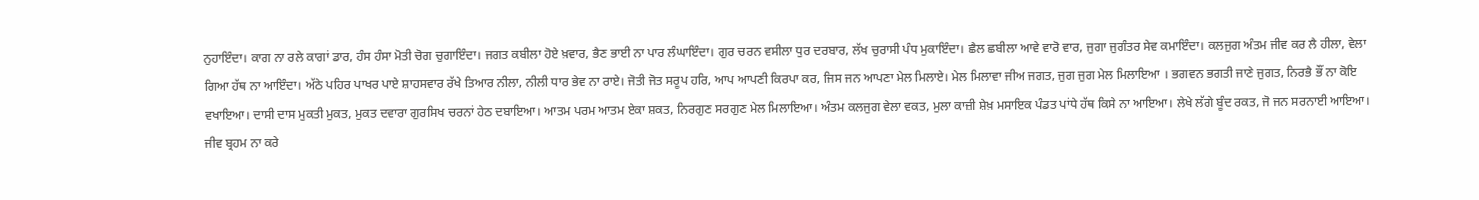ਨੁਹਾਇੰਦਾ। ਕਾਗ ਨਾ ਰਲੇ ਕਾਗਾਂ ਡਾਰ, ਹੰਸ ਹੰਸਾ ਮੋਤੀ ਚੋਗ ਚੁਗਾਇੰਦਾ। ਜਗਤ ਕਬੀਲਾ ਹੋਏ ਖ਼ਵਾਰ, ਭੈਣ ਭਾਈ ਨਾ ਪਾਰ ਲੰਘਾਇੰਦਾ। ਗੁਰ ਚਰਨ ਵਸੀਲਾ ਧੁਰ ਦਰਬਾਰ, ਲੱਖ ਚੁਰਾਸੀ ਪੰਧ ਮੁਕਾਇੰਦਾ। ਛੈਲ ਛਬੀਲਾ ਆਵੇ ਵਾਰੋ ਵਾਰ, ਜੁਗਾ ਜੁਗੰਤਰ ਸੇਵ ਕਮਾਇੰਦਾ। ਕਲਜੁਗ ਅੰਤਮ ਜੀਵ ਕਰ ਲੈ ਹੀਲਾ, ਵੇਲਾ ਗਿਆ ਹੱਥ ਨਾ ਆਇੰਦਾ। ਅੱਠੇ ਪਹਿਰ ਪਾਖਰ ਪਾਏ ਸ਼ਾਹਸਵਾਰ ਰੱਖੇ ਤਿਆਰ ਨੀਲਾ, ਨੀਲੀ ਧਾਰ ਭੇਵ ਨਾ ਰਾਏ। ਜੋਤੀ ਜੋਤ ਸਰੂਪ ਹਰਿ, ਆਪ ਆਪਣੀ ਕਿਰਪਾ ਕਰ, ਜਿਸ ਜਨ ਆਪਣਾ ਮੇਲ ਮਿਲਾਏ। ਮੇਲ ਮਿਲਾਵਾ ਜੀਅ ਜਗਤ, ਜੁਗ ਜੁਗ ਮੇਲ ਮਿਲਾਇਆ । ਭਗਵਨ ਭਗਤੀ ਜਾਣੇ ਜੁਗਤ, ਨਿਰਭੈ ਭੌਂ ਨਾ ਕੋਇ ਵਖਾਇਆ। ਦਾਸੀ ਦਾਸ ਮੁਕਤੀ ਮੁਕਤ, ਮੁਕਤ ਦਵਾਰਾ ਗੁਰਸਿਖ ਚਰਨਾਂ ਹੇਠ ਦਬਾਇਆ। ਆਤਮ ਪਰਮ ਆਤਮ ਏਕਾ ਸ਼ਕਤ, ਨਿਰਗੁਣ ਸਰਗੁਣ ਮੇਲ ਮਿਲਾਇਆ। ਅੰਤਮ ਕਲਜੁਗ ਵੇਲਾ ਵਕਤ, ਮੁਲਾ ਕਾਜ਼ੀ ਸ਼ੇਖ਼ ਮਸਾਇਕ ਪੰਡਤ ਪਾਂਧੇ ਹੱਥ ਕਿਸੇ ਨਾ ਆਇਆ। ਲੇਖੇ ਲੱਗੇ ਬੂੰਦ ਰਕਤ, ਜੋ ਜਨ ਸਰਨਾਈ ਆਇਆ। ਜੀਵ ਬ੍ਰਹਮ ਨਾ ਕਰੇ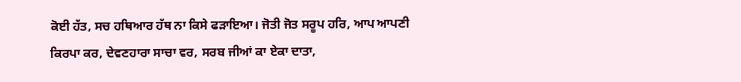ਕੋਈ ਹੱਤ, ਸਚ ਹਥਿਆਰ ਹੱਥ ਨਾ ਕਿਸੇ ਫੜਾਇਆ। ਜੋਤੀ ਜੋਤ ਸਰੂਪ ਹਰਿ, ਆਪ ਆਪਣੀ ਕਿਰਪਾ ਕਰ, ਦੇਵਣਹਾਰਾ ਸਾਚਾ ਵਰ, ਸਰਬ ਜੀਆਂ ਕਾ ਏਕਾ ਦਾਤਾ,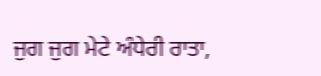ਜੁਗ ਜੁਗ ਮੇਟੇ ਅੰਧੇਰੀ ਰਾਤਾ,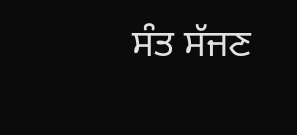ਸੰਤ ਸੱਜਣ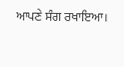ਆਪਣੇ ਸੰਗ ਰਖਾਇਆ।